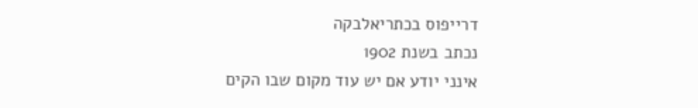דרייפוס בכתריאלבקה
נכתב בשנת 1902
אינני יודע אם יש עוד מקום שבו הקים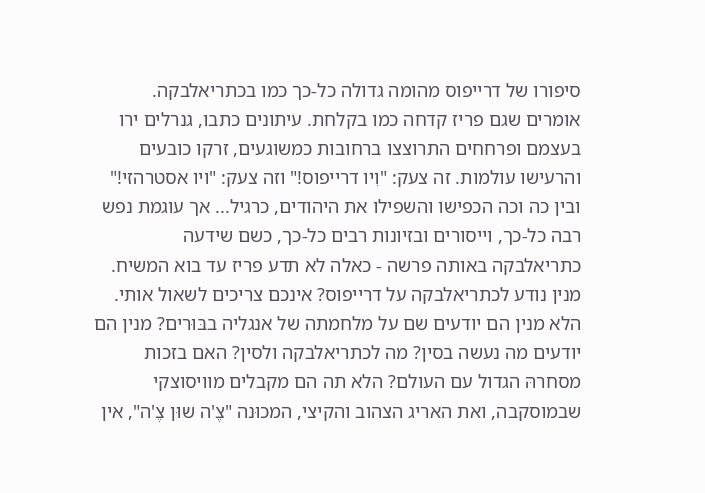סיפורו של דרייפוס מהומה גדולה כל-כך כמו בכתריאלבקה.
אומרים שגם פריז קדחה כמו בקלחת. עיתונים כתבו, גנרלים ירו בעצמם ופרחחים התרוצצו ברחובות כמשוגעים, זרקו כובעים והרעישו עולמות. זה צעק: "וִיו דרייפוס!" וזה צעק: "ויו אסטרהזי!" ובין כה וכה הכפישו והשפילו את היהודים, כרגיל... אך עוגמת נפש רבה כל-כך, וייסורים ובזיונות רבים כל-כך, כשם שידעה כתריאלבקה באותה פרשה - כאלה לא תדע פריז עד בוא המשיח.
מנין נודע לכתריאלבקה על דרייפוס? אינכם צריכים לשאול אותי. הלא מנין הם יודעים שם על מלחמתה של אנגליה בבּוּרים? מנין הם יודעים מה נעשה בסין? מה לכתריאלבקה ולסין? האם בזכות מסחרהּ הגדול עם העולם? הלא תה הם מקבלים מוויסוצקי שבמוסקבה, ואת האריג הצהוב והקיצי, המכוּנה "צֶ'ה שוּן צֶ'ה", אין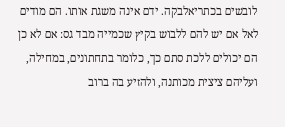לובשים בכתריאלבקה. ידם אינה משגת אותו. הם מודים לאל אם יש להם ללבוש בקיץ שכמייה מבד גס: אם לא כן הם יכולים ללכת סתם כך, כלומר בתחתונים, במחילה, ועליהם ציצית מכותנה, ולהזיע בה ברוב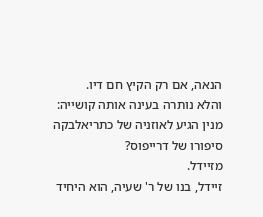הנאה, אם רק הקיץ חם דיו.
והלא נותרה בעינה אותה קושייה: מנין הגיע לאוזניה של כתריאלבקה סיפורו של דרייפוס?
מזיידל.
זיידל, בנו של ר' שעיה, הוא היחיד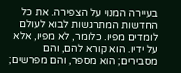בעיירה המנוי על הצפירה. את כל החדשות המתרגשות לבוא לעולם לומדים מפיו. כלומר, לא מפיו, אלא על ידיו. הוא קורא להם, והם מסבירים; הוא מספר, והם מפרשים;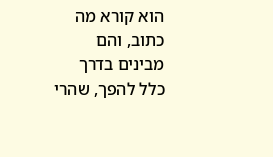הוא קורא מה כתוב, והם מבינים בדרך כלל להפך, שהרי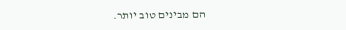הם מבינים טוב יותר.